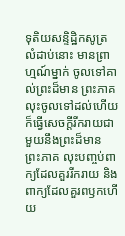ទុតិយសន្ទិដ្ឋិកសូត្រ
លំដាប់នោះ មានព្រាហ្មណ៍ម្នាក់ ចូលទៅគាល់ព្រះដ៏មាន ព្រះភាគ លុះចូលទៅដល់ហើយ ក៏ធ្វើសេចក្តីរីករាយជាមួយនឹងព្រះដ៏មាន ព្រះភាគ លុះបញ្ចប់ពាក្យដែលគួររីករាយ និងពាក្យដែលគួរពឫកហើយ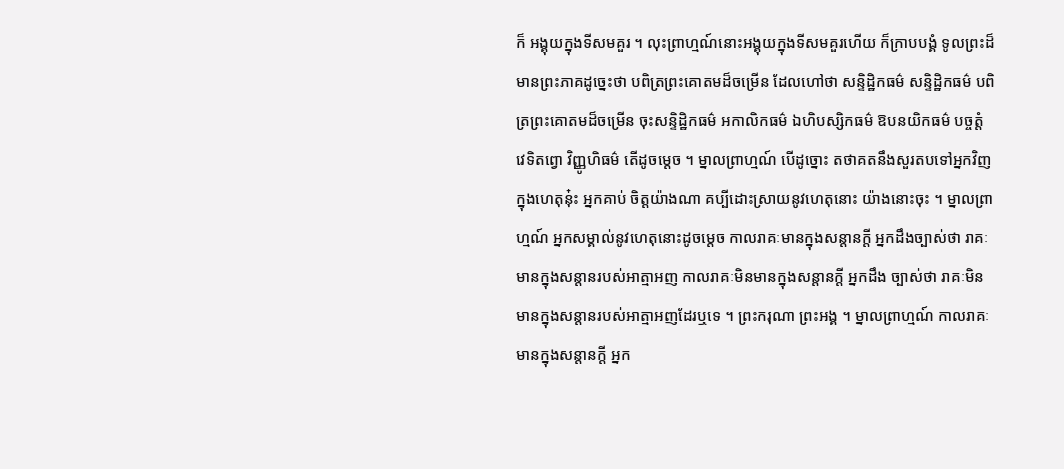ក៏ អង្គុយក្នុងទីសមគួរ ។ លុះព្រាហ្មណ៍នោះអង្គុយក្នុងទីសមគួរហើយ ក៏ក្រាបបង្គំ ទូលព្រះដ៏មានព្រះភាគដូច្នេះថា បពិត្រព្រះគោតមដ៏ចម្រើន ដែលហៅថា សន្ទិដ្ឋិកធម៌ សន្ទិដ្ឋិកធម៌ បពិត្រព្រះគោតមដ៏ចម្រើន ចុះសន្ទិដ្ឋិកធម៌ អកាលិកធម៌ ឯហិបស្សិកធម៌ ឱបនយិកធម៌ បច្ចត្តំ វេទិតព្វោ វិញ្ញូហិធម៌ តើដូចម្តេច ។ ម្នាលព្រាហ្មណ៍ បើដូច្នោះ តថាគតនឹងសួរតបទៅអ្នកវិញក្នុងហេតុនុ៎ះ អ្នកគាប់ ចិត្តយ៉ាងណា គប្បីដោះស្រាយនូវហេតុនោះ យ៉ាងនោះចុះ ។ ម្នាលព្រាហ្មណ៍ អ្នកសម្គាល់នូវហេតុនោះដូចម្តេច កាលរាគៈមានក្នុងសន្តានក្តី អ្នកដឹងច្បាស់ថា រាគៈមានក្នុងសន្តានរបស់អាត្មាអញ កាលរាគៈមិនមានក្នុងសន្តានក្តី អ្នកដឹង ច្បាស់ថា រាគៈមិនមានក្នុងសន្តានរបស់អាត្មាអញដែរឬទេ ។ ព្រះករុណា ព្រះអង្គ ។ ម្នាលព្រាហ្មណ៍ កាលរាគៈមានក្នុងសន្តានក្តី អ្នក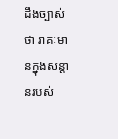ដឹងច្បាស់ថា រាគៈមានក្នុងសន្តានរបស់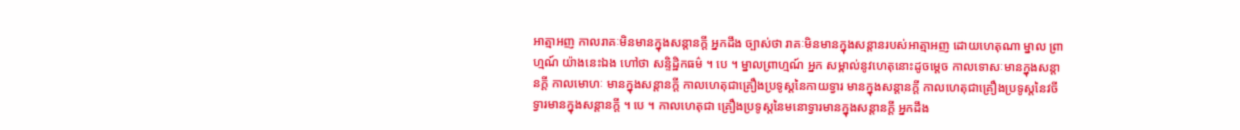អាត្មាអញ កាលរាគៈមិនមានក្នុងសន្តានក្តី អ្នកដឹង ច្បាស់ថា រាគៈមិនមានក្នុងសន្តានរបស់អាត្មាអញ ដោយហេតុណា ម្នាល ព្រាហ្មណ៍ យ៉ាងនេះឯង ហៅថា សន្ទិដ្ឋិកធម៌ ។ បេ ។ ម្នាលព្រាហ្មណ៍ អ្នក សម្គាល់នូវហេតុនោះដូចម្តេច កាលទោសៈមានក្នុងសន្តានក្តី កាលមោហៈ មានក្នុងសន្តានក្តី កាលហេតុជាគ្រឿងប្រទូស្តនៃកាយទ្វារ មានក្នុងសន្តានក្តី កាលហេតុជាគ្រឿងប្រទូស្តនៃវចីទ្វារមានក្នុងសន្តានក្តី ។ បេ ។ កាលហេតុជា គ្រឿងប្រទូស្តនៃមនោទ្វារមានក្នុងសន្តានក្តី អ្នកដឹង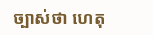ច្បាស់ថា ហេតុ